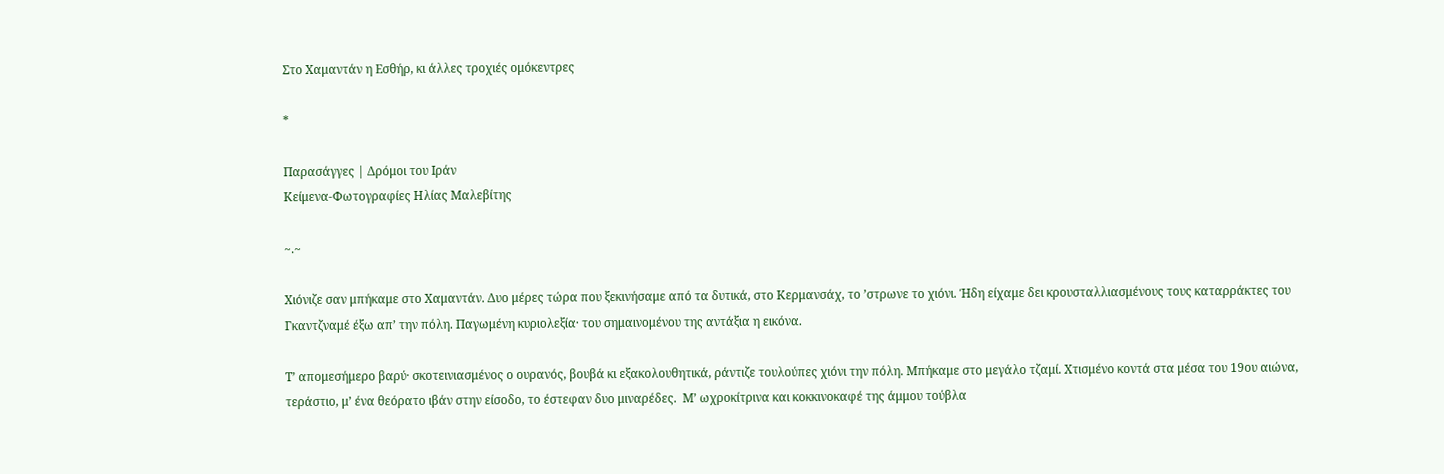Στο Χαμαντάν η Εσθήρ, κι άλλες τροχιές ομόκεντρες

*

Παρασάγγες | Δρόμοι του Ιράν
Κείμενα-Φωτογραφίες Ηλίας Μαλεβίτης

~.~

Χιόνιζε σαν μπήκαμε στο Χαμαντάν. Δυο μέρες τώρα που ξεκινήσαμε από τα δυτικά, στο Κερμανσάχ, το ’στρωνε το χιόνι. Ήδη είχαμε δει κρουσταλλιασμένους τους καταρράκτες του Γκαντζναμέ έξω απ’ την πόλη. Παγωμένη κυριολεξία· του σημαινομένου της αντάξια η εικόνα.

Τ’ απομεσήμερο βαρύ· σκοτεινιασμένος ο ουρανός, βουβά κι εξακολουθητικά, ράντιζε τουλούπες χιόνι την πόλη. Μπήκαμε στο μεγάλο τζαμί. Χτισμένο κοντά στα μέσα του 19ου αιώνα, τεράστιο, μ’ ένα θεόρατο ιβάν στην είσοδο, το έστεφαν δυο μιναρέδες.  Μ’ ωχροκίτρινα και κοκκινοκαφέ της άμμου τούβλα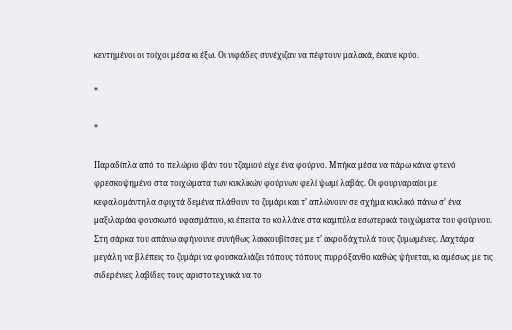κεντημένοι οι τοίχοι μέσα κι έξω. Οι νιφάδες συνέχιζαν να πέφτουν μαλακά, έκανε κρύο.

*

*

Παραδίπλα από το πελώριο ιβάν του τζαμιού είχε ένα φούρνο. Μπήκα μέσα να πάρω κάνα φτενό φρεσκοψημένο στα τοιχώματα των κυκλικών φούρνων φελί ψωμί λαβάς. Οι φουρναραίοι με κεφαλομάντηλα σφιχτά δεμένα πλάθουν το ζυμάρι και τ’ απλώνουν σε σχήμα κυκλικό πάνω σ’ ένα μαξιλαράκι φουσκωτό υφασμάτινο, κι έπειτα το κολλάνε στα καμπύλα εσωτερικά τοιχώματα του φούρνου. Στη σάρκα του απάνω αφήνουνε συνήθως λακκουβίτσες με τ’ ακροδάχτυλά τους ζυμωμένες. Λαχτάρα μεγάλη να βλέπεις το ζυμάρι να φουσκαλιάζει τόπους τόπους πυρρόξανθο καθώς ψήνεται, κι αμέσως με τις σιδερένιες λαβίδες τους αριστοτεχνικά να το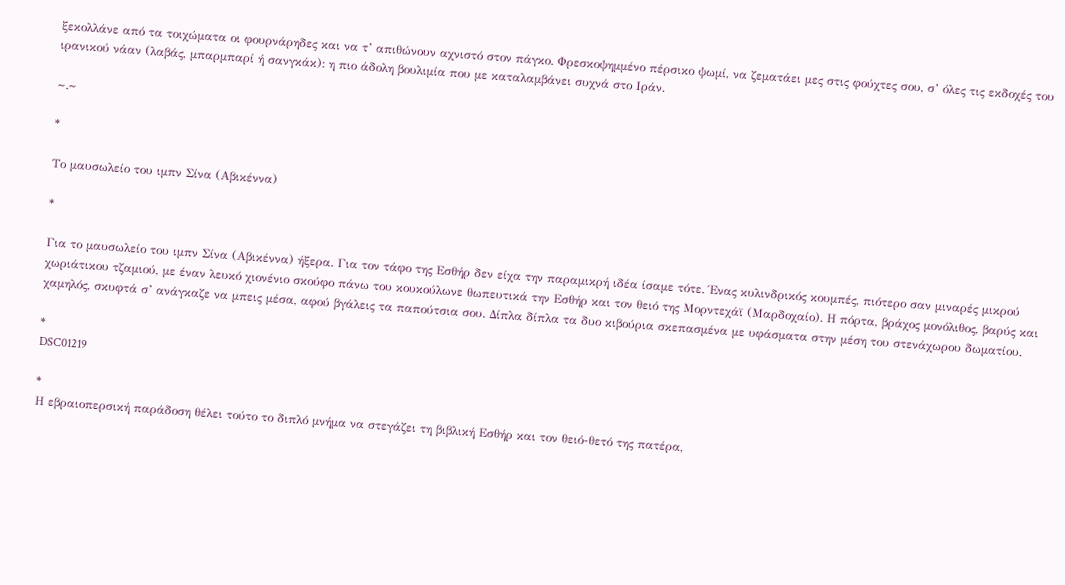ξεκολλάνε από τα τοιχώματα οι φουρνάρηδες και να τ’ απιθώνουν αχνιστό στον πάγκο. Φρεσκοψημμένο πέρσικο ψωμί, να ζεματάει μες στις φούχτες σου, σ’ όλες τις εκδοχές του ιρανικού νάαν (λαβάς, μπαρμπαρί ή σανγκάκ): η πιο άδολη βουλιμία που με καταλαμβάνει συχνά στο Ιράν.

~.~

*

Το μαυσωλείο του ιμπν Σίνα (Αβικέννα)

*

Για το μαυσωλείο του ιμπν Σίνα (Αβικέννα) ήξερα. Για τον τάφο της Εσθήρ δεν είχα την παραμικρή ιδέα ίσαμε τότε. Ένας κυλινδρικός κουμπές, πιότερο σαν μιναρές μικρού χωριάτικου τζαμιού, με έναν λευκό χιονένιο σκούφο πάνω του κουκούλωνε θωπευτικά την Εσθήρ και τον θειό της Μορντεχάϊ (Μαρδοχαίο). Η πόρτα, βράχος μονόλιθος, βαρύς και χαμηλός, σκυφτά σ’ ανάγκαζε να μπεις μέσα, αφού βγάλεις τα παπούτσια σου. Δίπλα δίπλα τα δυο κιβούρια σκεπασμένα με υφάσματα στην μέση του στενάχωρου δωματίου.

*
DSC01219

*
Η εβραιοπερσική παράδοση θέλει τούτο το διπλό μνήμα να στεγάζει τη βιβλική Εσθήρ και τον θειό-θετό της πατέρα,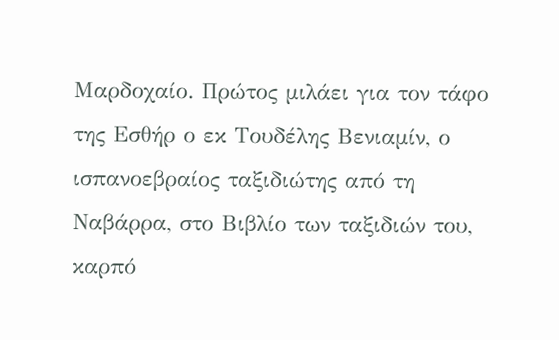Μαρδοχαίο. Πρώτος μιλάει για τον τάφο της Εσθήρ ο εκ Τουδέλης Βενιαμίν, ο ισπανοεβραίος ταξιδιώτης από τη Ναβάρρα, στο Βιβλίο των ταξιδιών του, καρπό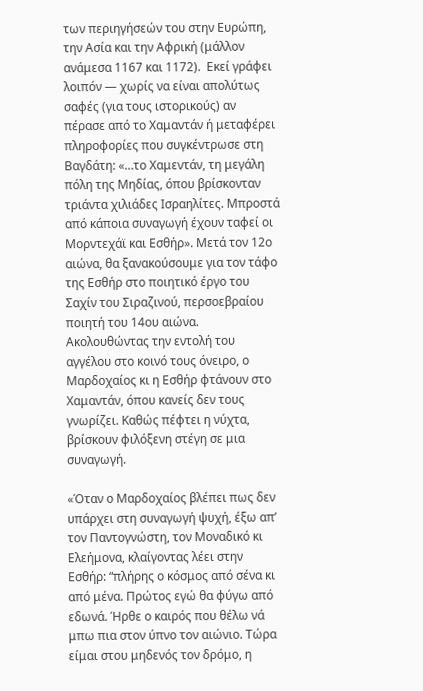των περιηγήσεών του στην Ευρώπη, την Ασία και την Αφρική (μάλλον ανάμεσα 1167 και 1172).  Εκεί γράφει λοιπόν ― χωρίς να είναι απολύτως σαφές (για τους ιστορικούς) αν πέρασε από το Χαμαντάν ή μεταφέρει πληροφορίες που συγκέντρωσε στη Βαγδάτη: «…το Χαμεντάν, τη μεγάλη πόλη της Μηδίας, όπου βρίσκονταν τριάντα χιλιάδες Ισραηλίτες. Μπροστά από κάποια συναγωγή έχουν ταφεί οι Μορντεχάϊ και Εσθήρ». Μετά τον 12ο αιώνα, θα ξανακούσουμε για τον τάφο της Εσθήρ στο ποιητικό έργο του Σαχίν του Σιραζινού, περσοεβραίου ποιητή του 14ου αιώνα. Ακολουθώντας την εντολή του αγγέλου στο κοινό τους όνειρo, ο Μαρδοχαίος κι η Εσθήρ φτάνουν στο Χαμαντάν, όπου κανείς δεν τους γνωρίζει. Καθώς πέφτει η νύχτα, βρίσκουν φιλόξενη στέγη σε μια συναγωγή.

«Όταν ο Μαρδοχαίος βλέπει πως δεν υπάρχει στη συναγωγή ψυχή, έξω απ’ τον Παντογνώστη, τον Μοναδικό κι Ελεήμονα, κλαίγοντας λέει στην Εσθήρ: “πλήρης ο κόσμος από σένα κι από μένα. Πρώτος εγώ θα φύγω από εδωνά. Ήρθε ο καιρός που θέλω νά μπω πια στον ύπνο τον αιώνιο. Τώρα είμαι στου μηδενός τον δρόμο, η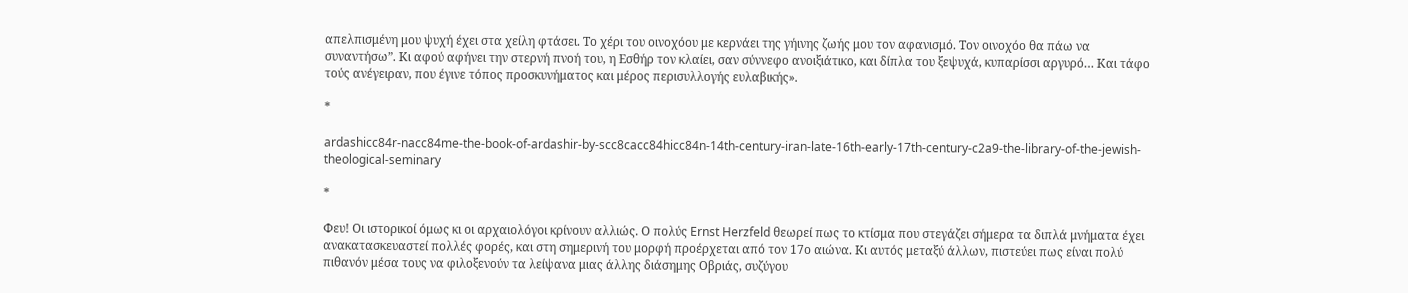απελπισμένη μου ψυχή έχει στα χείλη φτάσει. Το χέρι του οινοχόου με κερνάει της γήινης ζωής μου τον αφανισμό. Τον οινοχόο θα πάω να συναντήσω”. Κι αφού αφήνει την στερνή πνοή του, η Εσθήρ τον κλαίει, σαν σύννεφο ανοιξιάτικο, και δίπλα του ξεψυχά, κυπαρίσσι αργυρό… Και τάφο τούς ανέγειραν, που έγινε τόπος προσκυνήματος και μέρος περισυλλογής ευλαβικής».

*

ardashicc84r-nacc84me-the-book-of-ardashir-by-scc8cacc84hicc84n-14th-century-iran-late-16th-early-17th-century-c2a9-the-library-of-the-jewish-theological-seminary

*

Φευ! Οι ιστορικοί όμως κι οι αρχαιολόγοι κρίνουν αλλιώς. Ο πολύς Ernst Herzfeld θεωρεί πως το κτίσμα που στεγάζει σήμερα τα διπλά μνήματα έχει ανακατασκευαστεί πολλές φορές, και στη σημερινή του μορφή προέρχεται από τον 17ο αιώνα. Κι αυτός μεταξύ άλλων, πιστεύει πως είναι πολύ πιθανόν μέσα τους να φιλοξενούν τα λείψανα μιας άλλης διάσημης Οβριάς, συζύγου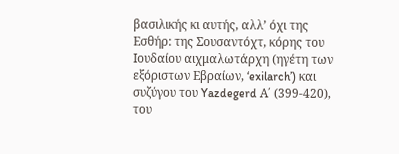βασιλικής κι αυτής, αλλ’ όχι της Εσθήρ: της Σουσαντόχτ, κόρης του Ιουδαίου αιχμαλωτάρχη (ηγέτη των εξόριστων Εβραίων, ‘exilarch’) και συζύγου του Yazdegerd Α΄ (399-420), του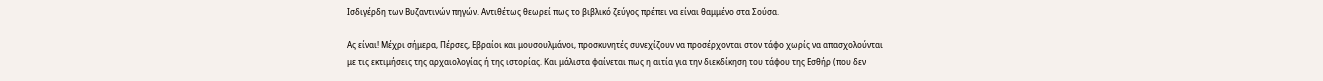Ισδιγέρδη των Βυζαντινών πηγών. Αντιθέτως θεωρεί πως το βιβλικό ζεύγος πρέπει να είναι θαμμένο στα Σούσα.

Ας είναι! Μέχρι σήμερα, Πέρσες, Εβραίοι και μουσουλμάνοι, προσκυνητές συνεχίζουν να προσέρχονται στον τάφο χωρίς να απασχολούνται με τις εκτιμήσεις της αρχαιολογίας ή της ιστορίας. Και μάλιστα φαίνεται πως η αιτία για την διεκδίκηση του τάφου της Εσθήρ (που δεν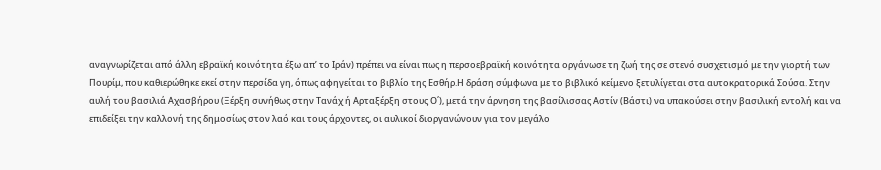αναγνωρίζεται από άλλη εβραϊκή κοινότητα έξω απ’ το Ιράν) πρέπει να είναι πως η περσοεβραϊκή κοινότητα οργάνωσε τη ζωή της σε στενό συσχετισμό με την γιορτή των Πουρίμ, που καθιερώθηκε εκεί στην περσίδα γη, όπως αφηγείται το βιβλίο της Εσθήρ.Η δράση σύμφωνα με το βιβλικό κείμενο ξετυλίγεται στα αυτοκρατορικά Σούσα. Στην αυλή του βασιλιά Αχασβήρου (Ξέρξη συνήθως στην Τανάχ ή Αρταξέρξη στους Ο΄), μετά την άρνηση της βασίλισσας Αστίν (Βάστι) να υπακούσει στην βασιλική εντολή και να επιδείξει την καλλονή της δημοσίως στον λαό και τους άρχοντες, οι αυλικοί διοργανώνουν για τον μεγάλο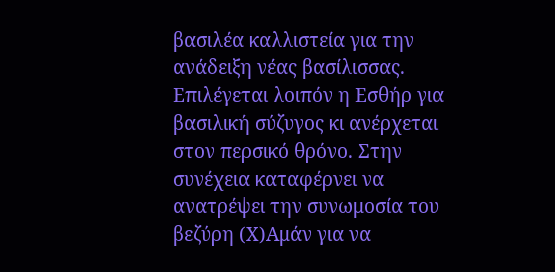βασιλέα καλλιστεία για την ανάδειξη νέας βασίλισσας. Επιλέγεται λοιπόν η Εσθήρ για βασιλική σύζυγος κι ανέρχεται στον περσικό θρόνο. Στην συνέχεια καταφέρνει να ανατρέψει την συνωμοσία του βεζύρη (Χ)Αμάν για να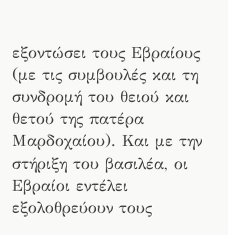εξοντώσει τους Εβραίους (με τις συμβουλές και τη συνδρομή του θειού και θετού της πατέρα Μαρδοχαίου). Και με την στήριξη του βασιλέα, οι Εβραίοι εντέλει εξολοθρεύουν τους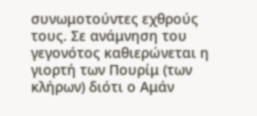συνωμοτούντες εχθρούς τους. Σε ανάμνηση του γεγονότος καθιερώνεται η γιορτή των Πουρίμ (των κλήρων) διότι ο Αμάν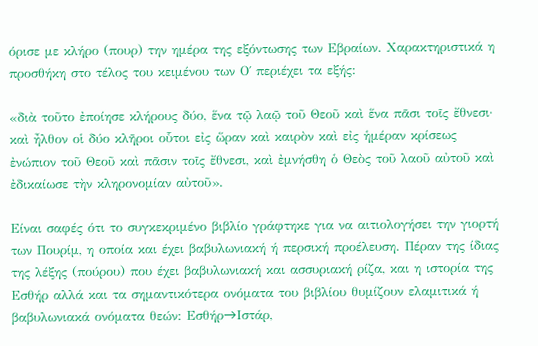όρισε με κλήρο (πουρ) την ημέρα της εξόντωσης των Εβραίων. Χαρακτηριστικά η προσθήκη στο τέλος του κειμένου των Ο΄ περιέχει τα εξής:

«διὰ τοῦτο ἐποίησε κλήρους δύο, ἕνα τῷ λαῷ τοῦ Θεοῦ καὶ ἕνα πᾶσι τοῖς ἔθνεσι· καὶ ἦλθον οἱ δύο κλῆροι οὗτοι εἰς ὥραν καὶ καιρὸν καὶ εἰς ἡμέραν κρίσεως ἐνώπιον τοῦ Θεοῦ καὶ πᾶσιν τοῖς ἔθνεσι, καὶ ἐμνήσθη ὁ Θεὸς τοῦ λαοῦ αὐτοῦ καὶ ἐδικαίωσε τὴν κληρονομίαν αὐτοῦ».

Είναι σαφές ότι το συγκεκριμένο βιβλίο γράφτηκε για να αιτιολογήσει την γιορτή των Πουρίμ, η οποία και έχει βαβυλωνιακή ή περσική προέλευση. Πέραν της ίδιας της λέξης (πούρου) που έχει βαβυλωνιακή και ασσυριακή ρίζα, και η ιστορία της Εσθήρ αλλά και τα σημαντικότερα ονόματα του βιβλίου θυμίζουν ελαμιτικά ή βαβυλωνιακά ονόματα θεών: Εσθήρ→Ιστάρ,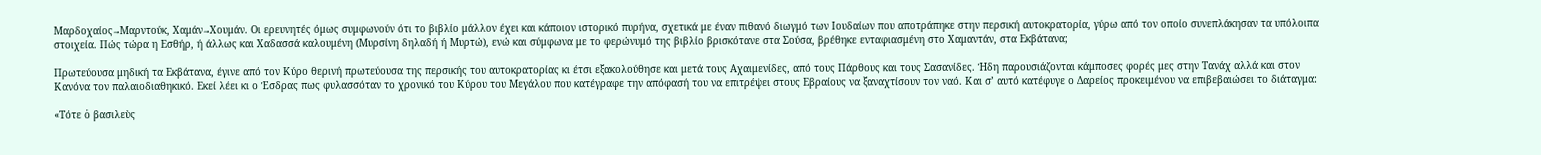Μαρδοχαίος→Μαρντούκ, Χαμάν→Χουμάν. Οι ερευνητές όμως συμφωνούν ότι το βιβλίο μάλλον έχει και κάποιον ιστορικό πυρήνα, σχετικά με έναν πιθανό διωγμό των Ιουδαίων που αποτράπηκε στην περσική αυτοκρατορία, γύρω από τον οποίο συνεπλάκησαν τα υπόλοιπα στοιχεία. Πώς τώρα η Εσθήρ, ή άλλως και Χαδασσά καλουμένη (Μυρσίνη δηλαδή ή Μυρτώ), ενώ και σύμφωνα με το φερώνυμό της βιβλίο βρισκότανε στα Σούσα, βρέθηκε ενταφιασμένη στο Χαμαντάν, στα Εκβάτανα;

Πρωτεύουσα μηδική τα Εκβάτανα, έγινε από τον Κύρο θερινή πρωτεύουσα της περσικής του αυτοκρατορίας κι έτσι εξακολούθησε και μετά τους Αχαιμενίδες, από τους Πάρθους και τους Σασανίδες. Ήδη παρουσιάζονται κάμποσες φορές μες στην Τανάχ αλλά και στον Κανόνα τον παλαιοδιαθηκικό. Εκεί λέει κι ο Έσδρας πως φυλασσόταν το χρονικό του Κύρου του Μεγάλου που κατέγραφε την απόφασή του να επιτρέψει στους Εβραίους να ξαναχτίσουν τον ναό. Και σ’ αυτό κατέφυγε ο Δαρείος προκειμένου να επιβεβαιώσει το διάταγμα:

«Τότε ὁ βασιλεὺς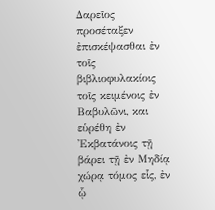Δαρεῖος προσέταξεν ἐπισκέψασθαι ἐν τοῖς βιβλιοφυλακίοις τοῖς κειμένοις ἐν Βαβυλῶνι, και εὑρέθη ἐν ᾿Εκβατάνοις τῇ βάρει τῇ ἐν Μηδίᾳ χώρᾳ τόμος εἷς, ἐν ᾧ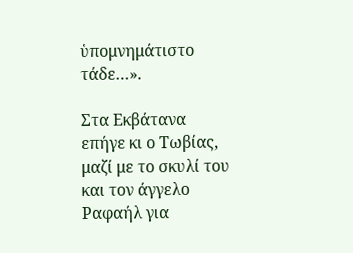ὑπομνημάτιστο τάδε…».

Στα Εκβάτανα επήγε κι ο Τωβίας, μαζί με το σκυλί του και τον άγγελο Ραφαήλ για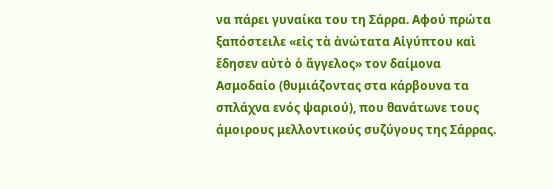να πάρει γυναίκα του τη Σάρρα. Αφού πρώτα ξαπόστειλε «εἰς τὰ ἀνώτατα Αἰγύπτου καὶ ἔδησεν αὐτὸ ὁ ἄγγελος» τον δαίμονα Ασμοδαίο (θυμιάζοντας στα κάρβουνα τα σπλάχνα ενός ψαριού), που θανάτωνε τους άμοιρους μελλοντικούς συζύγους της Σάρρας.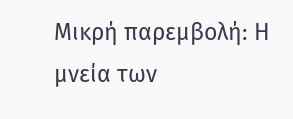Μικρή παρεμβολή: Η μνεία των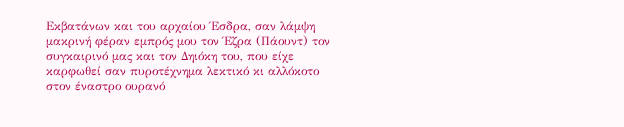Εκβατάνων και του αρχαίου Έσδρα, σαν λάμψη μακρινή φέραν εμπρός μου τον Έζρα (Πάουντ) τον συγκαιρινό μας και τον Δηιόκη του, που είχε καρφωθεί σαν πυροτέχνημα λεκτικό κι αλλόκοτο στον έναστρο ουρανό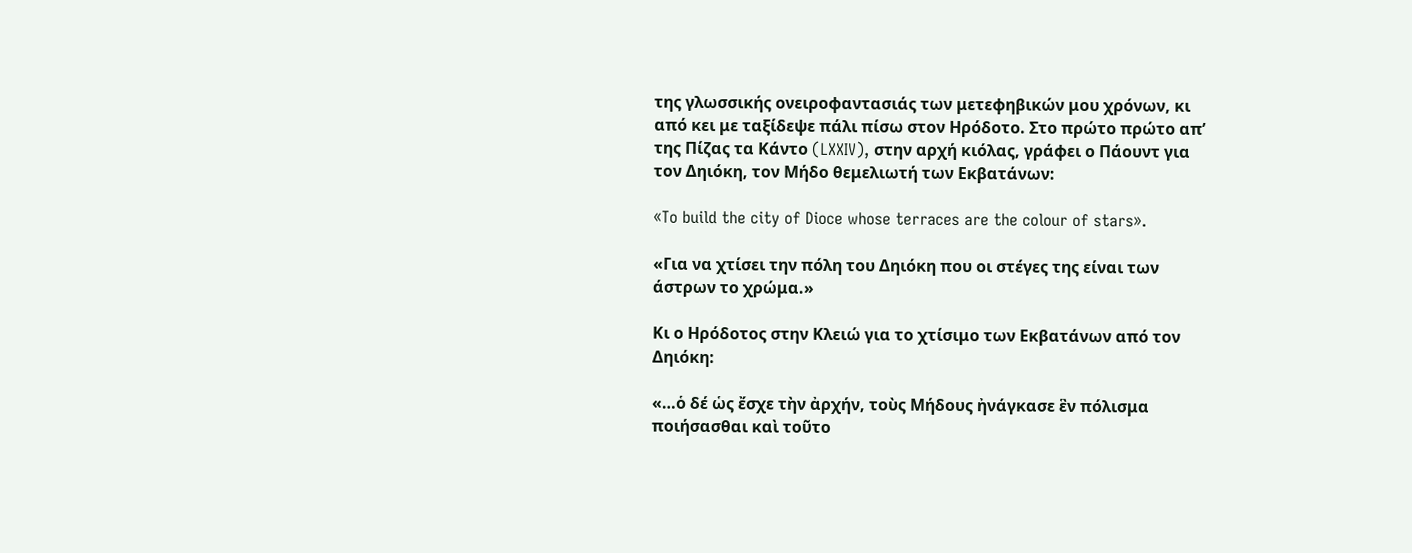της γλωσσικής ονειροφαντασιάς των μετεφηβικών μου χρόνων, κι από κει με ταξίδεψε πάλι πίσω στον Ηρόδοτο. Στο πρώτο πρώτο απ’ της Πίζας τα Κάντο (LXXIV), στην αρχή κιόλας, γράφει ο Πάουντ για τον Δηιόκη, τον Μήδο θεμελιωτή των Εκβατάνων:

«To build the city of Dioce whose terraces are the colour of stars».

«Για να χτίσει την πόλη του Δηιόκη που οι στέγες της είναι των άστρων το χρώμα.»

Κι ο Ηρόδοτος στην Κλειώ για το χτίσιμο των Εκβατάνων από τον Δηιόκη:

«…ὁ δέ ὡς ἔσχε τὴν ἀρχήν, τοὺς Μήδους ἠνάγκασε ἓν πόλισμα ποιήσασθαι καὶ τοῦτο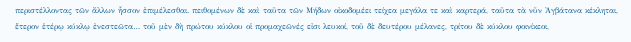περιστέλλοντας τῶν ἄλλων ἧσσον ἐπιμέλεσθαι. πειθομένων δὲ καὶ ταῦτα τῶν Μήδων οἰκοδομέει τείχεα μεγάλα τε καὶ καρτερά, ταῦτα τὰ νῦν Ἀγβάτανα κέκληται, ἕτερον ἑτέρῳ κύκλῳ ἐνεστεῶτα… τοῦ μὲν δὴ πρώτου κύκλου οἱ προμαχεῶνές εἰσι λευκοί, τοῦ δὲ δευτέρου μέλανες, τρίτου δὲ κύκλου φοινίκεοι,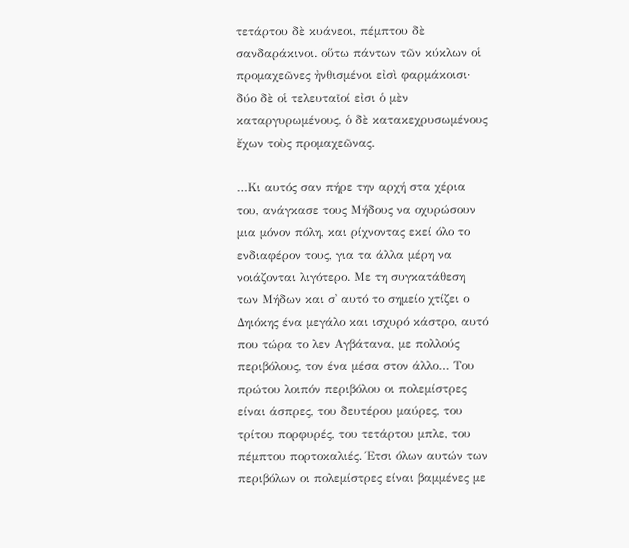τετάρτου δὲ κυάνεοι, πέμπτου δὲ σανδαράκινοι. οὕτω πάντων τῶν κύκλων οἱ προμαχεῶνες ἠνθισμένοι εἰσὶ φαρμάκοισι· δύο δὲ οἱ τελευταῖοί εἰσι ὁ μὲν καταργυρωμένους, ὁ δὲ κατακεχρυσωμένους ἔχων τοὺς προμαχεῶνας.

…Κι αυτός σαν πήρε την αρχή στα χέρια του, ανάγκασε τους Μήδους να οχυρώσουν μια μόνον πόλη, και ρίχνοντας εκεί όλο το ενδιαφέρον τους, για τα άλλα μέρη να νοιάζονται λιγότερο. Με τη συγκατάθεση των Μήδων και σ᾽ αυτό το σημείο χτίζει ο Δηιόκης ένα μεγάλο και ισχυρό κάστρο, αυτό που τώρα το λεν Αγβάτανα, με πολλούς περιβόλους, τον ένα μέσα στον άλλο… Του πρώτου λοιπόν περιβόλου οι πολεμίστρες είναι άσπρες, του δευτέρου μαύρες, του τρίτου πορφυρές, του τετάρτου μπλε, του πέμπτου πορτοκαλιές. Έτσι όλων αυτών των περιβόλων οι πολεμίστρες είναι βαμμένες με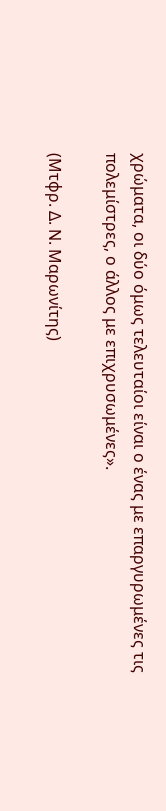χρώματα, οι δύο όμως τελευταίοι είναι ο ένας με επαργυρωμένες τις πολεμίστρες, ο άλλος με επιχρυσωμένες».

(Μτφρ. Δ. Ν. Μαρωνίτης)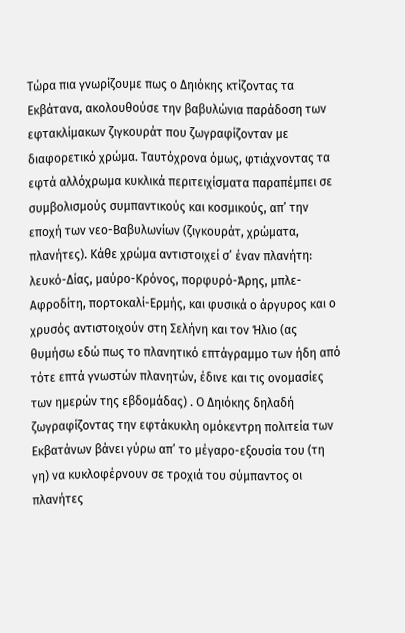Τώρα πια γνωρίζουμε πως ο Δηιόκης κτίζοντας τα Εκβάτανα, ακολουθούσε την βαβυλώνια παράδοση των εφτακλίμακων ζιγκουράτ που ζωγραφίζονταν με διαφορετικό χρώμα. Ταυτόχρονα όμως, φτιάχνοντας τα εφτά αλλόχρωμα κυκλικά περιτειχίσματα παραπέμπει σε συμβολισμούς συμπαντικούς και κοσμικούς, απ’ την εποχή των νεο-Βαβυλωνίων (ζιγκουράτ, χρώματα, πλανήτες). Κάθε χρώμα αντιστοιχεί σ’ έναν πλανήτη: λευκό-Δίας, μαύρο-Κρόνος, πορφυρό-Άρης, μπλε-Αφροδίτη, πορτοκαλί-Ερμής, και φυσικά ο άργυρος και ο χρυσός αντιστοιχούν στη Σελήνη και τον Ήλιο (ας θυμήσω εδώ πως το πλανητικό επτάγραμμο των ήδη από τότε επτά γνωστών πλανητών, έδινε και τις ονομασίες των ημερών της εβδομάδας) . Ο Δηιόκης δηλαδή ζωγραφίζοντας την εφτάκυκλη ομόκεντρη πολιτεία των Εκβατάνων βάνει γύρω απ’ το μέγαρο-εξουσία του (τη γη) να κυκλοφέρνουν σε τροχιά του σύμπαντος οι πλανήτες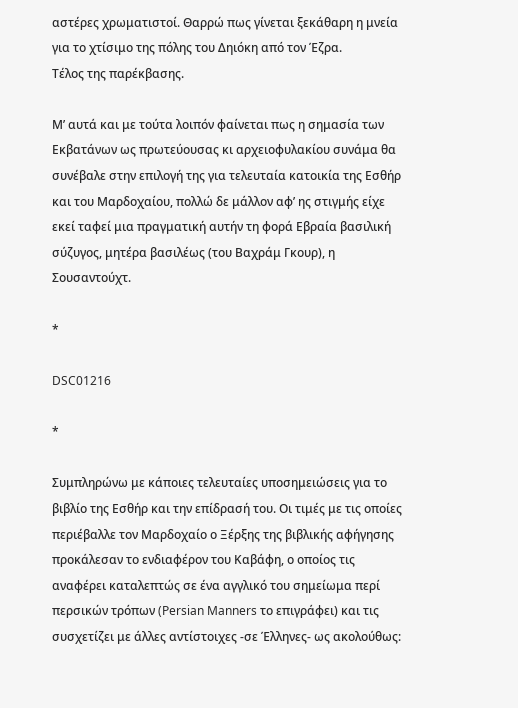αστέρες χρωματιστοί. Θαρρώ πως γίνεται ξεκάθαρη η μνεία για το χτίσιμο της πόλης του Δηιόκη από τον Έζρα.
Τέλος της παρέκβασης.

Μ’ αυτά και με τούτα λοιπόν φαίνεται πως η σημασία των Εκβατάνων ως πρωτεύουσας κι αρχειοφυλακίου συνάμα θα συνέβαλε στην επιλογή της για τελευταία κατοικία της Εσθήρ και του Μαρδοχαίου, πολλώ δε μάλλον αφ’ ης στιγμής είχε εκεί ταφεί μια πραγματική αυτήν τη φορά Εβραία βασιλική σύζυγος, μητέρα βασιλέως (του Βαχράμ Γκουρ), η Σουσαντούχτ.

*

DSC01216

*

Συμπληρώνω με κάποιες τελευταίες υποσημειώσεις για το βιβλίο της Εσθήρ και την επίδρασή του. Οι τιμές με τις οποίες περιέβαλλε τον Μαρδοχαίο ο Ξέρξης της βιβλικής αφήγησης προκάλεσαν το ενδιαφέρον του Καβάφη, ο οποίος τις αναφέρει καταλεπτώς σε ένα αγγλικό του σημείωμα περί περσικών τρόπων (Persian Manners το επιγράφει) και τις συσχετίζει με άλλες αντίστοιχες -σε Έλληνες- ως ακολούθως: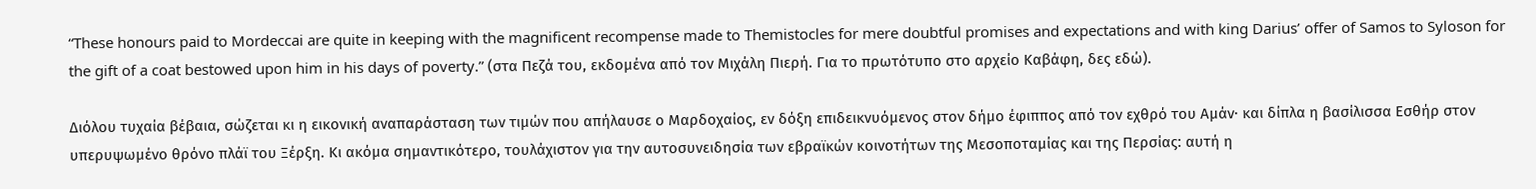“These honours paid to Mordeccai are quite in keeping with the magnificent recompense made to Themistocles for mere doubtful promises and expectations and with king Darius’ offer of Samos to Syloson for the gift of a coat bestowed upon him in his days of poverty.” (στα Πεζά του, εκδομένα από τον Μιχάλη Πιερή. Για το πρωτότυπο στο αρχείο Καβάφη, δες εδώ).

Διόλου τυχαία βέβαια, σώζεται κι η εικονική αναπαράσταση των τιμών που απήλαυσε ο Μαρδοχαίος, εν δόξη επιδεικνυόμενος στον δήμο έφιππος από τον εχθρό του Αμάν· και δίπλα η βασίλισσα Εσθήρ στον υπερυψωμένο θρόνο πλάϊ του Ξέρξη. Κι ακόμα σημαντικότερο, τουλάχιστον για την αυτοσυνειδησία των εβραϊκών κοινοτήτων της Μεσοποταμίας και της Περσίας: αυτή η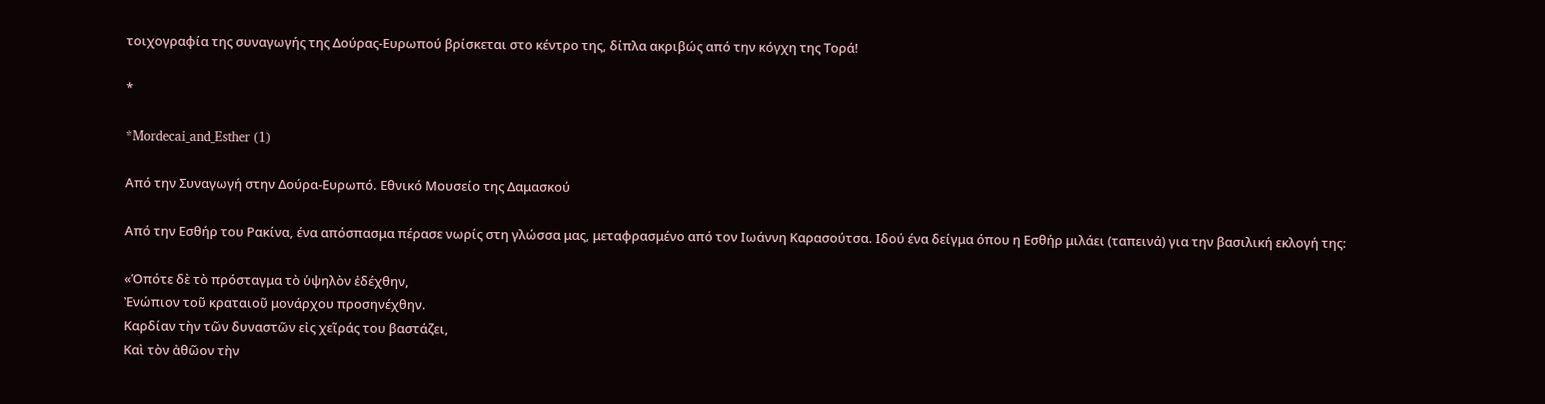τοιχογραφία της συναγωγής της Δούρας-Ευρωπού βρίσκεται στο κέντρο της, δίπλα ακριβώς από την κόγχη της Τορά!

*

*Mordecai_and_Esther (1)

Από την Συναγωγή στην Δούρα-Ευρωπό. Εθνικό Μουσείο της Δαμασκού

Από την Εσθήρ του Ρακίνα, ένα απόσπασμα πέρασε νωρίς στη γλώσσα μας, μεταφρασμένο από τον Ιωάννη Καρασούτσα. Ιδού ένα δείγμα όπου η Εσθήρ μιλάει (ταπεινά) για την βασιλική εκλογή της:

«Ὁπότε δὲ τὸ πρόσταγμα τὸ ὑψηλὸν ἐδέχθην,
Ἐνώπιον τοῦ κραταιοῦ μονάρχου προσηνέχθην.
Καρδίαν τὴν τῶν δυναστῶν εἰς χεῖράς του βαστάζει,
Καὶ τὸν ἀθῶον τὴν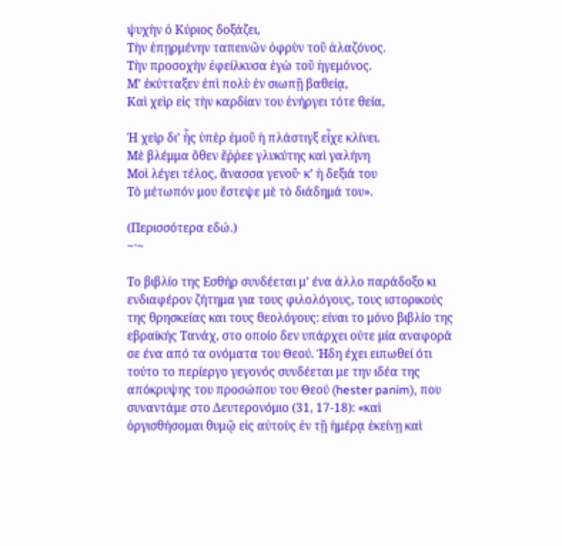ψυχὴν ὁ Κύριος δοξάζει,
Τὴν ἐπῃρμένην ταπεινῶν ὀφρὺν τοῦ ἀλαζόνος.
Τὴν προσοχὴν ἐφείλκυσα ἐγὼ τοῦ ἡγεμόνος.
Μ’ ἐκύτταξεν ἐπὶ πολὺ ἐν σιωπῇ βαθείᾳ,
Καὶ χεὶρ εἰς τὴν καρδίαν του ἐνήργει τότε θεία,

Ἡ χεὶρ δι’ ἧς ὑπὲρ ἐμοῦ ἡ πλάστιγξ εἶχε κλίνει.
Μὲ βλέμμα ὅθεν ἔῤῥεε γλυκύτης καὶ γαλήνη
Μοὶ λέγει τέλος, ἄνασσα γενοῦ· κ’ ἡ δεξιά του
Τὸ μέτωπόν μου ἔστεψε μὲ τὸ διάδημά του».

(Περισσότερα εδώ.)
~·~

Το βιβλίο της Εσθήρ συνδέεται μ’ ένα άλλο παράδοξο κι ενδιαφέρον ζήτημα για τους φιλολόγους, τους ιστορικούς της θρησκείας και τους θεολόγους: είναι το μόνο βιβλίο της εβραϊκής Τανάχ, στο οποίο δεν υπάρχει ούτε μία αναφορά σε ένα από τα ονόματα του Θεού. Ήδη έχει ειπωθεί ότι τούτο το περίεργο γεγονός συνδέεται με την ιδέα της απόκρυψης του προσώπου του Θεού (hester panim), που συναντάμε στο Δευτερονόμιο (31, 17-18): «καὶ ὀργισθήσομαι θυμῷ εἰς αὐτοὺς ἐν τῇ ἡμέρᾳ ἐκείνῃ καὶ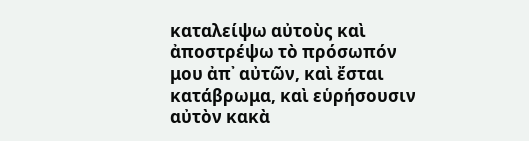καταλείψω αὐτοὺς καὶ ἀποστρέψω τὸ πρόσωπόν μου ἀπ᾿ αὐτῶν, καὶ ἔσται κατάβρωμα, καὶ εὑρήσουσιν αὐτὸν κακὰ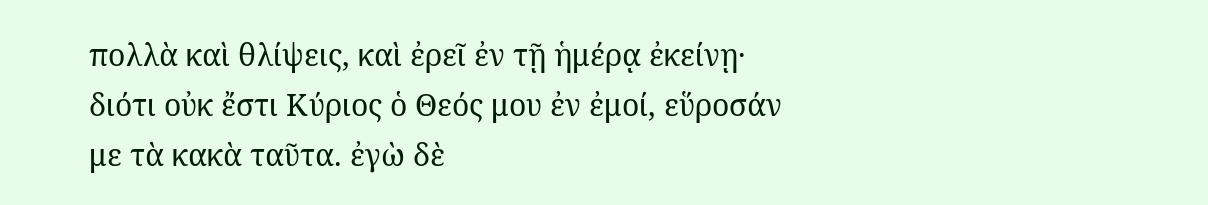πολλὰ καὶ θλίψεις, καὶ ἐρεῖ ἐν τῇ ἡμέρᾳ ἐκείνῃ· διότι οὐκ ἔστι Κύριος ὁ Θεός μου ἐν ἐμοί, εὕροσάν με τὰ κακὰ ταῦτα. ἐγὼ δὲ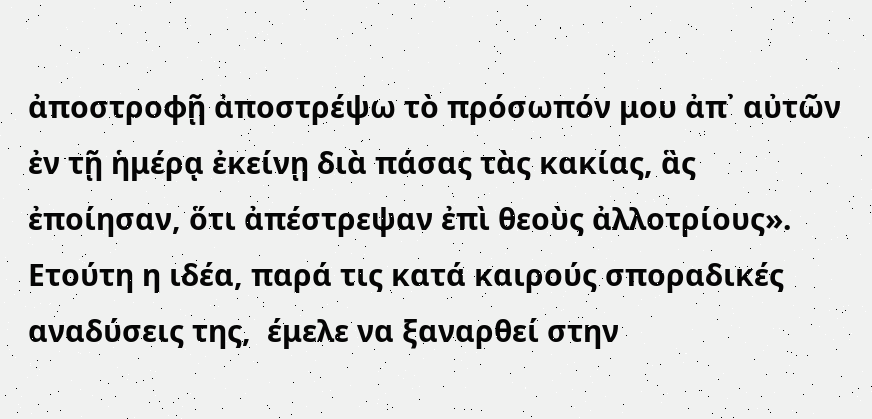ἀποστροφῇ ἀποστρέψω τὸ πρόσωπόν μου ἀπ᾿ αὐτῶν ἐν τῇ ἡμέρᾳ ἐκείνῃ διὰ πάσας τὰς κακίας, ἃς ἐποίησαν, ὅτι ἀπέστρεψαν ἐπὶ θεοὺς ἀλλοτρίους». Ετούτη η ιδέα, παρά τις κατά καιρούς σποραδικές αναδύσεις της,  έμελε να ξαναρθεί στην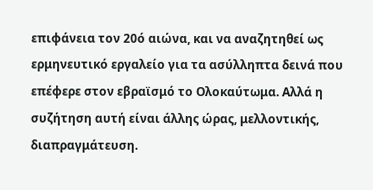επιφάνεια τον 20ό αιώνα, και να αναζητηθεί ως ερμηνευτικό εργαλείο για τα ασύλληπτα δεινά που επέφερε στον εβραϊσμό το Ολοκαύτωμα. Αλλά η συζήτηση αυτή είναι άλλης ώρας, μελλοντικής, διαπραγμάτευση.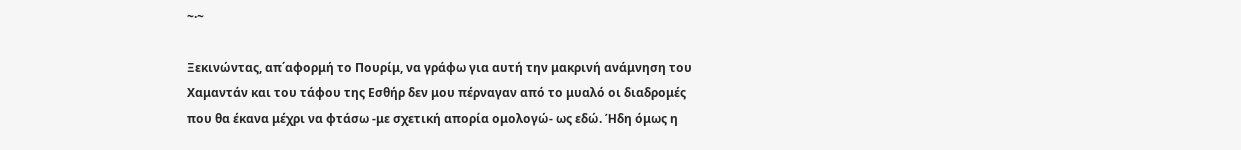~·~

Ξεκινώντας, απ΄αφορμή το Πουρίμ, να γράφω για αυτή την μακρινή ανάμνηση του Χαμαντάν και του τάφου της Εσθήρ δεν μου πέρναγαν από το μυαλό οι διαδρομές που θα έκανα μέχρι να φτάσω -με σχετική απορία ομολογώ- ως εδώ. Ήδη όμως η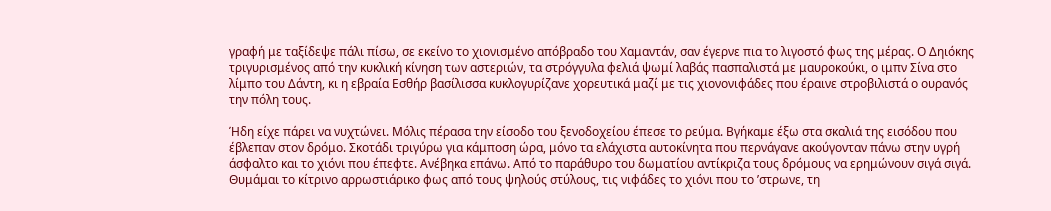γραφή με ταξίδεψε πάλι πίσω, σε εκείνο το χιονισμένο απόβραδο του Χαμαντάν, σαν έγερνε πια το λιγοστό φως της μέρας. Ο Δηιόκης τριγυρισμένος από την κυκλική κίνηση των αστεριών, τα στρόγγυλα φελιά ψωμί λαβάς πασπαλιστά με μαυροκούκι, ο ιμπν Σίνα στο λίμπο του Δάντη, κι η εβραία Εσθήρ βασίλισσα κυκλογυρίζανε χορευτικά μαζί με τις χιονονιφάδες που έραινε στροβιλιστά ο ουρανός την πόλη τους.

Ήδη είχε πάρει να νυχτώνει. Μόλις πέρασα την είσοδο του ξενοδοχείου έπεσε το ρεύμα. Βγήκαμε έξω στα σκαλιά της εισόδου που έβλεπαν στον δρόμο. Σκοτάδι τριγύρω για κάμποση ώρα, μόνο τα ελάχιστα αυτοκίνητα που περνάγανε ακούγονταν πάνω στην υγρή άσφαλτο και το χιόνι που έπεφτε. Ανέβηκα επάνω. Από το παράθυρο του δωματίου αντίκριζα τους δρόμους να ερημώνουν σιγά σιγά. Θυμάμαι το κίτρινο αρρωστιάρικο φως από τους ψηλούς στύλους, τις νιφάδες το χιόνι που το ’στρωνε, τη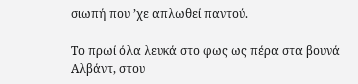σιωπή που ’χε απλωθεί παντού.

Το πρωί όλα λευκά στο φως ως πέρα στα βουνά Αλβάντ, στου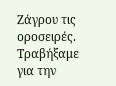Ζάγρου τις οροσειρές. Τραβήξαμε για την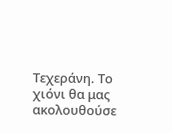Τεχεράνη. Το χιόνι θα μας ακολουθούσε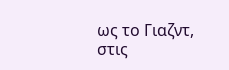ως το Γιαζντ, στις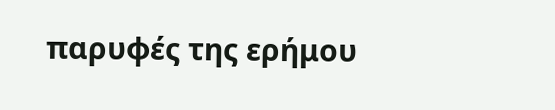παρυφές της ερήμου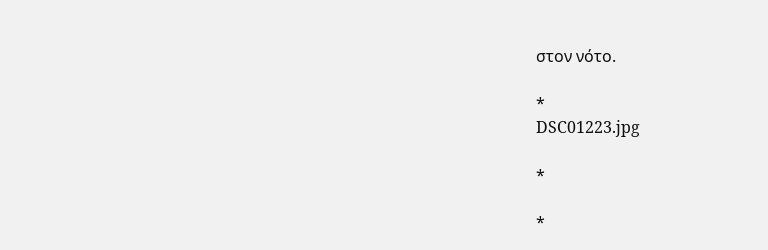στον νότο.

*
DSC01223.jpg

*

*